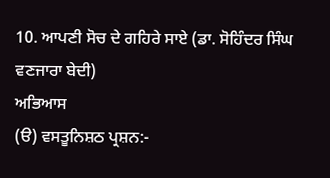10. ਆਪਣੀ ਸੋਚ ਦੇ ਗਹਿਰੇ ਸਾਏ (ਡਾ. ਸੋਹਿੰਦਰ ਸਿੰਘ ਵਣਜਾਰਾ ਬੇਦੀ)
ਅਭਿਆਸ
(ੳ) ਵਸਤੂਨਿਸ਼ਠ ਪ੍ਰਸ਼ਨ:-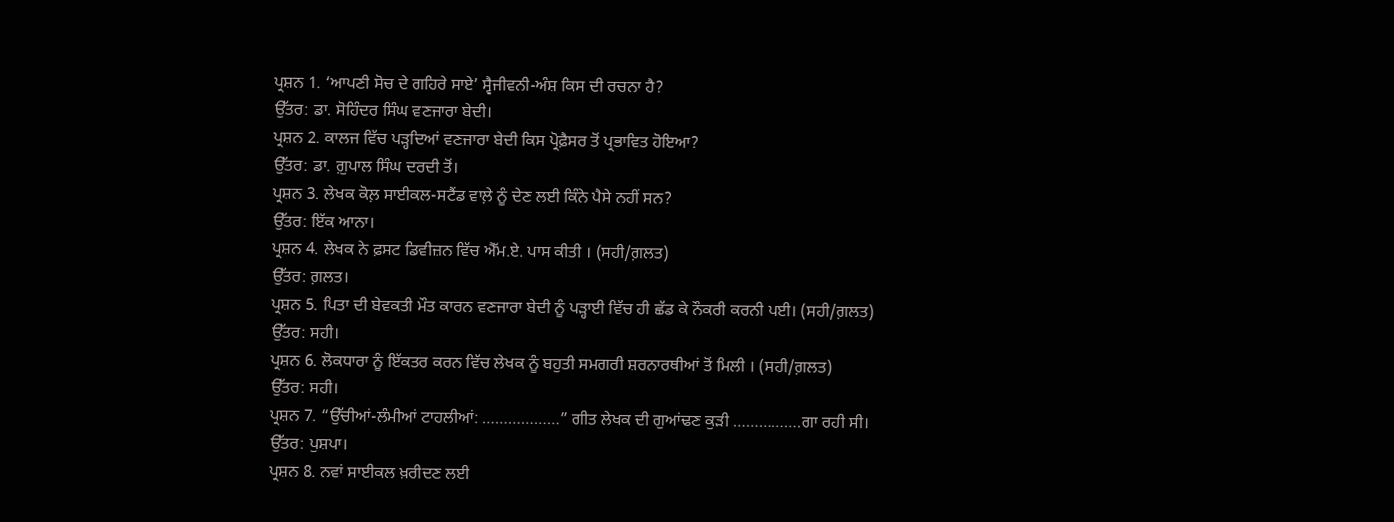ਪ੍ਰਸ਼ਨ 1. ‘ਆਪਣੀ ਸੋਚ ਦੇ ਗਹਿਰੇ ਸਾਏ’ ਸ੍ਵੈਜੀਵਨੀ-ਅੰਸ਼ ਕਿਸ ਦੀ ਰਚਨਾ ਹੈ?
ਉੱਤਰ: ਡਾ. ਸੋਹਿੰਦਰ ਸਿੰਘ ਵਣਜਾਰਾ ਬੇਦੀ।
ਪ੍ਰਸ਼ਨ 2. ਕਾਲਜ ਵਿੱਚ ਪੜ੍ਹਦਿਆਂ ਵਣਜਾਰਾ ਬੇਦੀ ਕਿਸ ਪ੍ਰੋਫ਼ੈਸਰ ਤੋਂ ਪ੍ਰਭਾਵਿਤ ਹੋਇਆ?
ਉੱਤਰ: ਡਾ. ਗ਼ੁਪਾਲ ਸਿੰਘ ਦਰਦੀ ਤੋਂ।
ਪ੍ਰਸ਼ਨ 3. ਲੇਖਕ ਕੋਲ਼ ਸਾਈਕਲ-ਸਟੈਂਡ ਵਾਲ਼ੇ ਨੂੰ ਦੇਣ ਲਈ ਕਿੰਨੇ ਪੈਸੇ ਨਹੀਂ ਸਨ?
ਉੱਤਰ: ਇੱਕ ਆਨਾ।
ਪ੍ਰਸ਼ਨ 4. ਲੇਖਕ ਨੇ ਫ਼ਸਟ ਡਿਵੀਜ਼ਨ ਵਿੱਚ ਐੱਮ.ਏ. ਪਾਸ ਕੀਤੀ । (ਸਹੀ/ਗ਼ਲਤ)
ਉੱਤਰ: ਗ਼ਲਤ।
ਪ੍ਰਸ਼ਨ 5. ਪਿਤਾ ਦੀ ਬੇਵਕਤੀ ਮੌਤ ਕਾਰਨ ਵਣਜਾਰਾ ਬੇਦੀ ਨੂੰ ਪੜ੍ਹਾਈ ਵਿੱਚ ਹੀ ਛੱਡ ਕੇ ਨੌਕਰੀ ਕਰਨੀ ਪਈ। (ਸਹੀ/ਗ਼ਲਤ)
ਉੱਤਰ: ਸਹੀ।
ਪ੍ਰਸ਼ਨ 6. ਲੋਕਧਾਰਾ ਨੂੰ ਇੱਕਤਰ ਕਰਨ ਵਿੱਚ ਲੇਖਕ ਨੂੰ ਬਹੁਤੀ ਸਮਗਰੀ ਸ਼ਰਨਾਰਥੀਆਂ ਤੋਂ ਮਿਲੀ । (ਸਹੀ/ਗ਼ਲਤ)
ਉੱਤਰ: ਸਹੀ।
ਪ੍ਰਸ਼ਨ 7. “ਉੱਚੀਆਂ-ਲੰਮੀਆਂ ਟਾਹਲੀਆਂ: ………………” ਗੀਤ ਲੇਖਕ ਦੀ ਗੁਆਂਢਣ ਕੁੜੀ …………….ਗਾ ਰਹੀ ਸੀ।
ਉੱਤਰ: ਪੁਸ਼ਪਾ।
ਪ੍ਰਸ਼ਨ 8. ਨਵਾਂ ਸਾਈਕਲ ਖ਼ਰੀਦਣ ਲਈ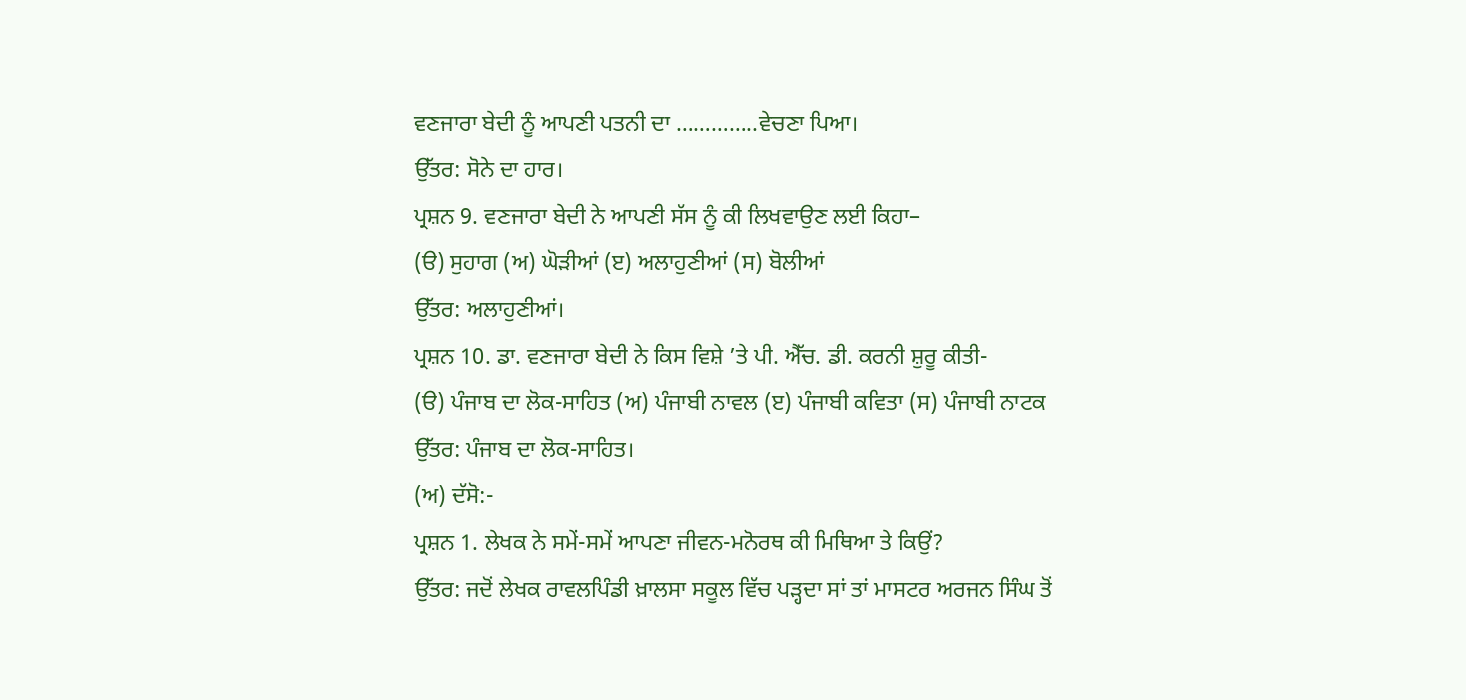ਵਣਜਾਰਾ ਬੇਦੀ ਨੂੰ ਆਪਣੀ ਪਤਨੀ ਦਾ …………..ਵੇਚਣਾ ਪਿਆ।
ਉੱਤਰ: ਸੋਨੇ ਦਾ ਹਾਰ।
ਪ੍ਰਸ਼ਨ 9. ਵਣਜਾਰਾ ਬੇਦੀ ਨੇ ਆਪਣੀ ਸੱਸ ਨੂੰ ਕੀ ਲਿਖਵਾਉਣ ਲਈ ਕਿਹਾ–
(ੳ) ਸੁਹਾਗ (ਅ) ਘੋੜੀਆਂ (ੲ) ਅਲਾਹੁਣੀਆਂ (ਸ) ਬੋਲੀਆਂ
ਉੱਤਰ: ਅਲਾਹੁਣੀਆਂ।
ਪ੍ਰਸ਼ਨ 10. ਡਾ. ਵਣਜਾਰਾ ਬੇਦੀ ਨੇ ਕਿਸ ਵਿਸ਼ੇ ’ਤੇ ਪੀ. ਐੱਚ. ਡੀ. ਕਰਨੀ ਸ਼ੁਰੂ ਕੀਤੀ-
(ੳ) ਪੰਜਾਬ ਦਾ ਲੋਕ-ਸਾਹਿਤ (ਅ) ਪੰਜਾਬੀ ਨਾਵਲ (ੲ) ਪੰਜਾਬੀ ਕਵਿਤਾ (ਸ) ਪੰਜਾਬੀ ਨਾਟਕ
ਉੱਤਰ: ਪੰਜਾਬ ਦਾ ਲੋਕ-ਸਾਹਿਤ।
(ਅ) ਦੱਸੋ:-
ਪ੍ਰਸ਼ਨ 1. ਲੇਖਕ ਨੇ ਸਮੇਂ-ਸਮੇਂ ਆਪਣਾ ਜੀਵਨ-ਮਨੋਰਥ ਕੀ ਮਿਥਿਆ ਤੇ ਕਿਉਂ?
ਉੱਤਰ: ਜਦੋਂ ਲੇਖਕ ਰਾਵਲਪਿੰਡੀ ਖ਼ਾਲਸਾ ਸਕੂਲ ਵਿੱਚ ਪੜ੍ਹਦਾ ਸਾਂ ਤਾਂ ਮਾਸਟਰ ਅਰਜਨ ਸਿੰਘ ਤੋਂ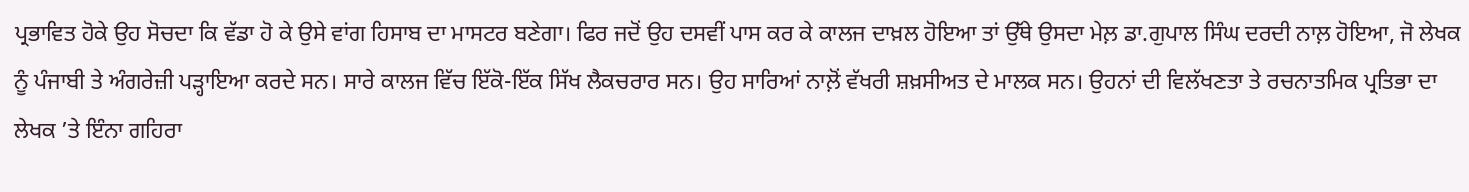ਪ੍ਰਭਾਵਿਤ ਹੋਕੇ ਉਹ ਸੋਚਦਾ ਕਿ ਵੱਡਾ ਹੋ ਕੇ ਉਸੇ ਵਾਂਗ ਹਿਸਾਬ ਦਾ ਮਾਸਟਰ ਬਣੇਗਾ। ਫਿਰ ਜਦੋਂ ਉਹ ਦਸਵੀਂ ਪਾਸ ਕਰ ਕੇ ਕਾਲਜ ਦਾਖ਼ਲ ਹੋਇਆ ਤਾਂ ਉੱਥੇ ਉਸਦਾ ਮੇਲ਼ ਡਾ.ਗੁਪਾਲ ਸਿੰਘ ਦਰਦੀ ਨਾਲ਼ ਹੋਇਆ, ਜੋ ਲੇਖਕ ਨੂੰ ਪੰਜਾਬੀ ਤੇ ਅੰਗਰੇਜ਼ੀ ਪੜ੍ਹਾਇਆ ਕਰਦੇ ਸਨ। ਸਾਰੇ ਕਾਲਜ ਵਿੱਚ ਇੱਕੋ-ਇੱਕ ਸਿੱਖ ਲੈਕਚਰਾਰ ਸਨ। ਉਹ ਸਾਰਿਆਂ ਨਾਲ਼ੋਂ ਵੱਖਰੀ ਸ਼ਖ਼ਸੀਅਤ ਦੇ ਮਾਲਕ ਸਨ। ਉਹਨਾਂ ਦੀ ਵਿਲੱਖਣਤਾ ਤੇ ਰਚਨਾਤਮਿਕ ਪ੍ਰਤਿਭਾ ਦਾ ਲੇਖਕ ’ਤੇ ਇੰਨਾ ਗਹਿਰਾ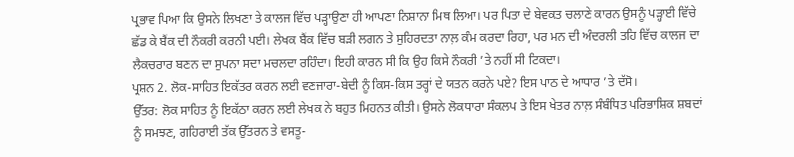ਪ੍ਰਭਾਵ ਪਿਆ ਕਿ ਉਸਨੇ ਲਿਖਣਾ ਤੇ ਕਾਲਜ ਵਿੱਚ ਪੜ੍ਹਾਉਣਾ ਹੀ ਆਪਣਾ ਨਿਸ਼ਾਨਾ ਮਿਥ ਲਿਆ। ਪਰ ਪਿਤਾ ਦੇ ਬੇਵਕਤ ਚਲਾਣੇ ਕਾਰਨ ਉਸਨੂੰ ਪੜ੍ਹਾਈ ਵਿੱਚੇ ਛੱਡ ਕੇ ਬੈਂਕ ਦੀ ਨੌਕਰੀ ਕਰਨੀ ਪਈ। ਲੇਖਕ ਬੈਂਕ ਵਿੱਚ ਬੜੀ ਲਗਨ ਤੇ ਸੁਹਿਰਦਤਾ ਨਾਲ਼ ਕੰਮ ਕਰਦਾ ਰਿਹਾ, ਪਰ ਮਨ ਦੀ ਅੰਦਰਲੀ ਤਹਿ ਵਿੱਚ ਕਾਲਜ ਦਾ ਲੈਕਚਰਾਰ ਬਣਨ ਦਾ ਸੁਪਨਾ ਸਦਾ ਮਚਲਦਾ ਰਹਿੰਦਾ। ਇਹੀ ਕਾਰਨ ਸੀ ਕਿ ਉਹ ਕਿਸੇ ਨੌਕਰੀ ’ਤੇ ਨਹੀਂ ਸੀ ਟਿਕਦਾ।
ਪ੍ਰਸ਼ਨ 2. ਲੋਕ-ਸਾਹਿਤ ਇਕੱਤਰ ਕਰਨ ਲਈ ਵਣਜਾਰਾ-ਬੇਦੀ ਨੂੰ ਕਿਸ-ਕਿਸ ਤਰ੍ਹਾਂ ਦੇ ਯਤਨ ਕਰਨੇ ਪਏ? ਇਸ ਪਾਠ ਦੇ ਆਧਾਰ ’ਤੇ ਦੱਸੋ।
ਉੱਤਰ: ਲੋਕ ਸਾਹਿਤ ਨੂੰ ਇਕੱਠਾ ਕਰਨ ਲਈ ਲੇਖਕ ਨੇ ਬਹੁਤ ਮਿਹਨਤ ਕੀਤੀ। ਉਸਨੇ ਲੋਕਧਾਰਾ ਸੰਕਲਪ ਤੇ ਇਸ ਖੇਤਰ ਨਾਲ਼ ਸੰਬੰਧਿਤ ਪਰਿਭਾਸ਼ਿਕ ਸ਼ਬਦਾਂ ਨੂੰ ਸਮਝਣ, ਗਹਿਰਾਈ ਤੱਕ ਉੱਤਰਨ ਤੇ ਵਸਤੂ-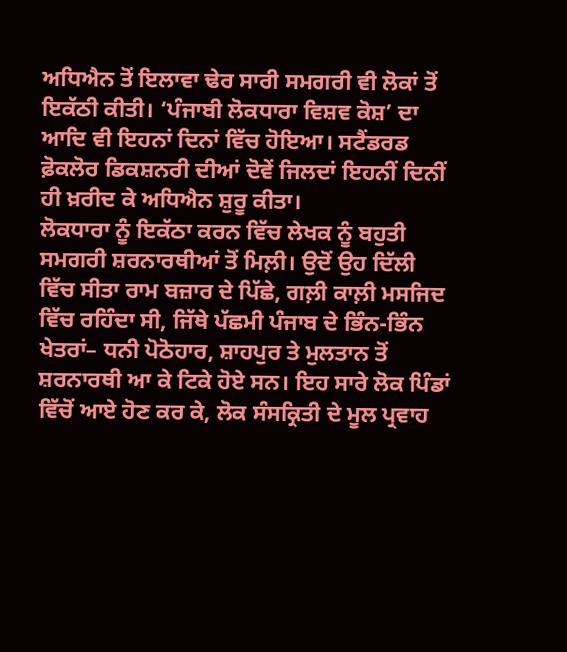ਅਧਿਐਨ ਤੋਂ ਇਲਾਵਾ ਢੇਰ ਸਾਰੀ ਸਮਗਰੀ ਵੀ ਲੋਕਾਂ ਤੋਂ ਇਕੱਠੀ ਕੀਤੀ। ‘ਪੰਜਾਬੀ ਲੋਕਧਾਰਾ ਵਿਸ਼ਵ ਕੋਸ਼’ ਦਾ ਆਦਿ ਵੀ ਇਹਨਾਂ ਦਿਨਾਂ ਵਿੱਚ ਹੋਇਆ। ਸਟੈਂਡਰਡ ਫ਼ੋਕਲੋਰ ਡਿਕਸ਼ਨਰੀ ਦੀਆਂ ਦੋਵੇਂ ਜਿਲਦਾਂ ਇਹਨੀਂ ਦਿਨੀਂ ਹੀ ਖ਼ਰੀਦ ਕੇ ਅਧਿਐਨ ਸ਼ੁਰੂ ਕੀਤਾ।
ਲੋਕਧਾਰਾ ਨੂੰ ਇਕੱਠਾ ਕਰਨ ਵਿੱਚ ਲੇਖਕ ਨੂੰ ਬਹੁਤੀ ਸਮਗਰੀ ਸ਼ਰਨਾਰਥੀਆਂ ਤੋਂ ਮਿਲ਼ੀ। ਉਦੋਂ ਉਹ ਦਿੱਲੀ ਵਿੱਚ ਸੀਤਾ ਰਾਮ ਬਜ਼ਾਰ ਦੇ ਪਿੱਛੇ, ਗਲ਼ੀ ਕਾਲ਼ੀ ਮਸਜਿਦ ਵਿੱਚ ਰਹਿੰਦਾ ਸੀ, ਜਿੱਥੇ ਪੱਛਮੀ ਪੰਜਾਬ ਦੇ ਭਿੰਨ-ਭਿੰਨ ਖੇਤਰਾਂ– ਧਨੀ ਪੋਠੋਹਾਰ, ਸ਼ਾਹਪੁਰ ਤੇ ਮੁਲਤਾਨ ਤੋਂ ਸ਼ਰਨਾਰਥੀ ਆ ਕੇ ਟਿਕੇ ਹੋਏ ਸਨ। ਇਹ ਸਾਰੇ ਲੋਕ ਪਿੰਡਾਂ ਵਿੱਚੋਂ ਆਏ ਹੋਣ ਕਰ ਕੇ, ਲੋਕ ਸੰਸਕ੍ਰਿਤੀ ਦੇ ਮੂਲ ਪ੍ਰਵਾਹ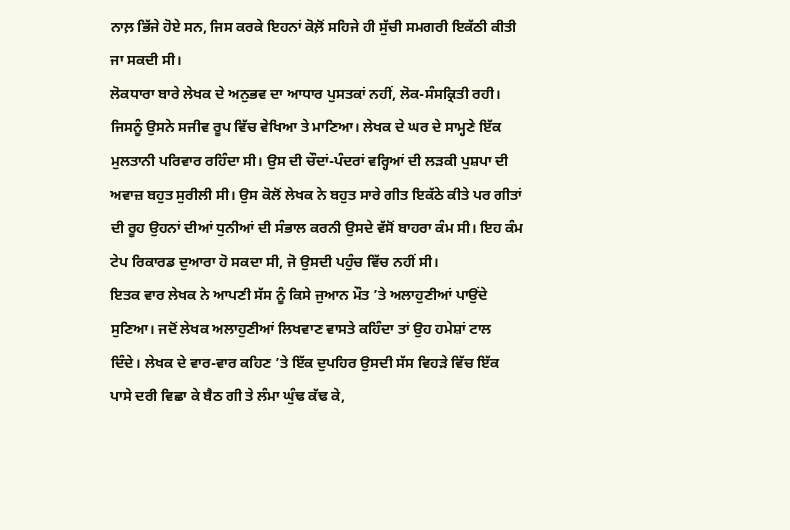ਨਾਲ਼ ਭਿੱਜੇ ਹੋਏ ਸਨ, ਜਿਸ ਕਰਕੇ ਇਹਨਾਂ ਕੋਲ਼ੋਂ ਸਹਿਜੇ ਹੀ ਸੁੱਚੀ ਸਮਗਰੀ ਇਕੱਠੀ ਕੀਤੀ ਜਾ ਸਕਦੀ ਸੀ।
ਲੋਕਧਾਰਾ ਬਾਰੇ ਲੇਖਕ ਦੇ ਅਨੁਭਵ ਦਾ ਆਧਾਰ ਪੁਸਤਕਾਂ ਨਹੀਂ, ਲੋਕ-ਸੰਸਕ੍ਰਿਤੀ ਰਹੀ। ਜਿਸਨੂੰ ਉਸਨੇ ਸਜੀਵ ਰੂਪ ਵਿੱਚ ਵੇਖਿਆ ਤੇ ਮਾਣਿਆ। ਲੇਖਕ ਦੇ ਘਰ ਦੇ ਸਾਮ੍ਹਣੇ ਇੱਕ ਮੁਲਤਾਨੀ ਪਰਿਵਾਰ ਰਹਿੰਦਾ ਸੀ। ਉਸ ਦੀ ਚੌਦਾਂ-ਪੰਦਰਾਂ ਵਰ੍ਹਿਆਂ ਦੀ ਲੜਕੀ ਪੁਸ਼ਪਾ ਦੀ ਅਵਾਜ਼ ਬਹੁਤ ਸੁਰੀਲੀ ਸੀ। ਉਸ ਕੋਲੋਂ ਲੇਖਕ ਨੇ ਬਹੁਤ ਸਾਰੇ ਗੀਤ ਇਕੱਠੇ ਕੀਤੇ ਪਰ ਗੀਤਾਂ ਦੀ ਰੂਹ ਉਹਨਾਂ ਦੀਆਂ ਧੁਨੀਆਂ ਦੀ ਸੰਭਾਲ ਕਰਨੀ ਉਸਦੇ ਵੱਸੋਂ ਬਾਹਰਾ ਕੰਮ ਸੀ। ਇਹ ਕੰਮ ਟੇਪ ਰਿਕਾਰਡ ਦੁਆਰਾ ਹੋ ਸਕਦਾ ਸੀ, ਜੋ ਉਸਦੀ ਪਹੁੰਚ ਵਿੱਚ ਨਹੀਂ ਸੀ।
ਇਤਕ ਵਾਰ ਲੇਖਕ ਨੇ ਆਪਣੀ ਸੱਸ ਨੂੰ ਕਿਸੇ ਜੁਆਨ ਮੌਤ ’ਤੇ ਅਲਾਹੁਣੀਆਂ ਪਾਉਂਦੇ ਸੁਣਿਆ। ਜਦੋਂ ਲੇਖਕ ਅਲਾਹੁਣੀਆਂ ਲਿਖਵਾਣ ਵਾਸਤੇ ਕਹਿੰਦਾ ਤਾਂ ਉਹ ਹਮੇਸ਼ਾਂ ਟਾਲ ਦਿੰਦੇ। ਲੇਖਕ ਦੇ ਵਾਰ-ਵਾਰ ਕਹਿਣ ’ਤੇ ਇੱਕ ਦੁਪਹਿਰ ਉਸਦੀ ਸੱਸ ਵਿਹੜੇ ਵਿੱਚ ਇੱਕ ਪਾਸੇ ਦਰੀ ਵਿਛਾ ਕੇ ਬੈਠ ਗੀ ਤੇ ਲੰਮਾ ਘੁੰਢ ਕੱਢ ਕੇ,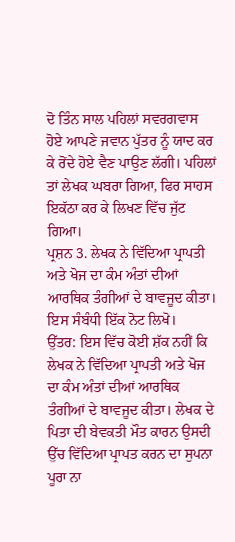ਦੋ ਤਿੰਨ ਸਾਲ ਪਹਿਲਾਂ ਸਵਰਗਵਾਸ ਹੋਏ ਆਪਣੇ ਜਵਾਨ ਪੁੱਤਰ ਨੂੰ ਯਾਦ ਕਰ ਕੇ ਰੋਂਦੇ ਹੋਏ ਵੈਣ ਪਾਉਣ ਲੱਗੀ। ਪਹਿਲਾਂ ਤਾਂ ਲੇਖਕ ਘਬਰਾ ਗਿਆ, ਫਿਰ ਸਾਹਸ ਇਕੱਠਾ ਕਰ ਕੇ ਲਿਖਣ ਵਿੱਚ ਜੁੱਟ ਗਿਆ।
ਪ੍ਰਸ਼ਨ 3. ਲੇਖਕ ਨੇ ਵਿੱਦਿਆ ਪ੍ਰਾਪਤੀ ਅਤੇ ਖੋਜ ਦਾ ਕੰਮ ਅੰਤਾਂ ਦੀਆਂ ਆਰਥਿਕ ਤੰਗੀਆਂ ਦੇ ਬਾਵਜੂਦ ਕੀਤਾ। ਇਸ ਸੰਬੰਧੀ ਇੱਕ ਨੋਟ ਲਿਖੋ।
ਉੱਤਰ: ਇਸ ਵਿੱਚ ਕੋਈ ਸ਼ੱਕ ਨਹੀਂ ਕਿ ਲੇਖਕ ਨੇ ਵਿੱਦਿਆ ਪ੍ਰਾਪਤੀ ਅਤੇ ਖੋਜ ਦਾ ਕੰਮ ਅੰਤਾਂ ਦੀਆਂ ਆਰਥਿਕ ਤੰਗੀਆਂ ਦੇ ਬਾਵਜੂਦ ਕੀਤਾ। ਲੇਖਕ ਦੇ ਪਿਤਾ ਦੀ ਬੇਵਕਤੀ ਮੌਤ ਕਾਰਨ ਉਸਦੀ ਉੱਚ ਵਿੱਦਿਆ ਪ੍ਰਾਪਤ ਕਰਨ ਦਾ ਸੁਪਨਾ ਪੂਰਾ ਨਾ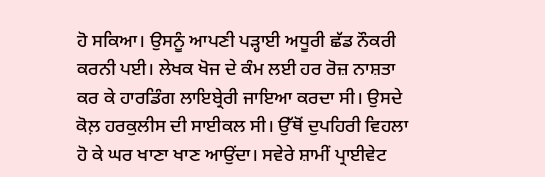ਹੋ ਸਕਿਆ। ਉਸਨੂੰ ਆਪਣੀ ਪੜ੍ਹਾਈ ਅਧੂਰੀ ਛੱਡ ਨੌਕਰੀ ਕਰਨੀ ਪਈ। ਲੇਖਕ ਖੋਜ ਦੇ ਕੰਮ ਲਈ ਹਰ ਰੋਜ਼ ਨਾਸ਼ਤਾ ਕਰ ਕੇ ਹਾਰਡਿੰਗ ਲਾਇਬ੍ਰੇਰੀ ਜਾਇਆ ਕਰਦਾ ਸੀ। ਉਸਦੇ ਕੋਲ਼ ਹਰਕੁਲੀਸ ਦੀ ਸਾਈਕਲ ਸੀ। ਉੱਥੋਂ ਦੁਪਹਿਰੀ ਵਿਹਲਾ ਹੋ ਕੇ ਘਰ ਖਾਣਾ ਖਾਣ ਆਉਂਦਾ। ਸਵੇਰੇ ਸ਼ਾਮੀਂ ਪ੍ਰਾਈਵੇਟ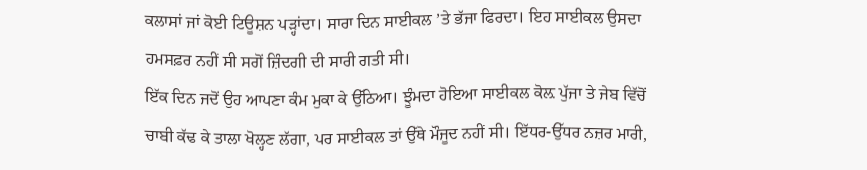ਕਲਾਸਾਂ ਜਾਂ ਕੋਈ ਟਿਊਸ਼ਨ ਪੜ੍ਹਾਂਦਾ। ਸਾਰਾ ਦਿਨ ਸਾਈਕਲ ’ਤੇ ਭੱਜਾ ਫਿਰਦਾ। ਇਹ ਸਾਈਕਲ ਉਸਦਾ ਹਮਸਫ਼ਰ ਨਹੀਂ ਸੀ ਸਗੋਂ ਜ਼ਿੰਦਗੀ ਦੀ ਸਾਰੀ ਗਤੀ ਸੀ।
ਇੱਕ ਦਿਨ ਜਦੋਂ ਉਹ ਆਪਣਾ ਕੰਮ ਮੁਕਾ ਕੇ ਉੱਠਿਆ। ਝੂੰਮਦਾ ਹੋਇਆ ਸਾਈਕਲ ਕੋਲ਼ ਪੁੱਜਾ ਤੇ ਜੇਬ ਵਿੱਚੋਂ ਚਾਬੀ ਕੱਢ ਕੇ ਤਾਲਾ ਖੋਲ੍ਹਣ ਲੱਗਾ, ਪਰ ਸਾਈਕਲ ਤਾਂ ਉੱਥੇ ਮੌਜੂਦ ਨਹੀਂ ਸੀ। ਇੱਧਰ-ਉੱਧਰ ਨਜ਼ਰ ਮਾਰੀ,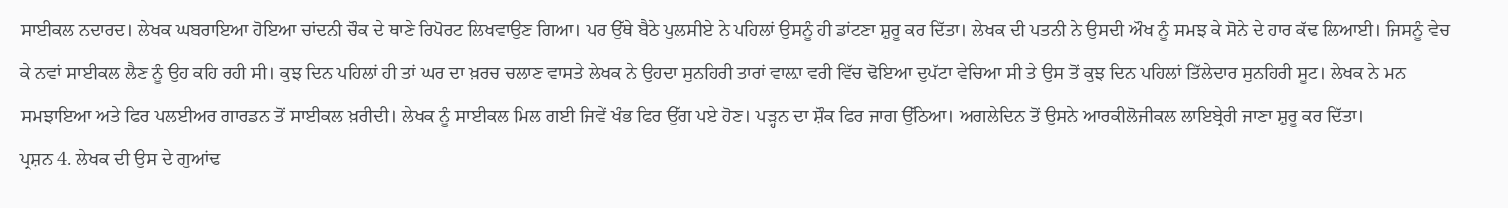ਸਾਈਕਲ ਨਦਾਰਦ। ਲੇਖਕ ਘਬਰਾਇਆ ਹੋਇਆ ਚਾਂਦਨੀ ਚੌਕ ਦੇ ਥਾਣੇ ਰਿਪੋਰਟ ਲਿਖਵਾਉਣ ਗਿਆ। ਪਰ ਉੱਥੇ ਬੈਠੇ ਪੁਲਸੀਏ ਨੇ ਪਹਿਲਾਂ ਉਸਨੂੰ ਹੀ ਡਾਂਟਣਾ ਸ਼ੁਰੂ ਕਰ ਦਿੱਤਾ। ਲੇਖਕ ਦੀ ਪਤਨੀ ਨੇ ਉਸਦੀ ਔਖ ਨੂੰ ਸਮਝ ਕੇ ਸੋਨੇ ਦੇ ਹਾਰ ਕੱਢ ਲਿਆਈ। ਜਿਸਨੂੰ ਵੇਚ ਕੇ ਨਵਾਂ ਸਾਈਕਲ ਲੈਣ ਨੂੰ ਉਹ ਕਹਿ ਰਹੀ ਸੀ। ਕੁਝ ਦਿਨ ਪਹਿਲਾਂ ਹੀ ਤਾਂ ਘਰ ਦਾ ਖ਼ਰਚ ਚਲਾਣ ਵਾਸਤੇ ਲੇਖਕ ਨੇ ਉਹਦਾ ਸੁਨਹਿਰੀ ਤਾਰਾਂ ਵਾਲ਼ਾ ਵਰੀ ਵਿੱਚ ਢੋਇਆ ਦੁਪੱਟਾ ਵੇਚਿਆ ਸੀ ਤੇ ਉਸ ਤੋਂ ਕੁਝ ਦਿਨ ਪਹਿਲਾਂ ਤਿੱਲੇਦਾਰ ਸੁਨਹਿਰੀ ਸੂਟ। ਲੇਖਕ ਨੇ ਮਨ ਸਮਝਾਇਆ ਅਤੇ ਫਿਰ ਪਲਈਅਰ ਗਾਰਡਨ ਤੋਂ ਸਾਈਕਲ ਖ਼ਰੀਦੀ। ਲੇਖਕ ਨੂੰ ਸਾਈਕਲ ਮਿਲ ਗਈ ਜਿਵੇਂ ਖੰਭ ਫਿਰ ਉੱਗ ਪਏ ਹੋਣ। ਪੜ੍ਹਨ ਦਾ ਸ਼ੌਕ ਫਿਰ ਜਾਗ ਉੱਠਿਆ। ਅਗਲੇਦਿਨ ਤੋਂ ਉਸਨੇ ਆਰਕੀਲੋਜੀਕਲ ਲਾਇਬ੍ਰੇਰੀ ਜਾਣਾ ਸ਼ੁਰੂ ਕਰ ਦਿੱਤਾ।
ਪ੍ਰਸ਼ਨ 4. ਲੇਖਕ ਦੀ ਉਸ ਦੇ ਗੁਆਂਢ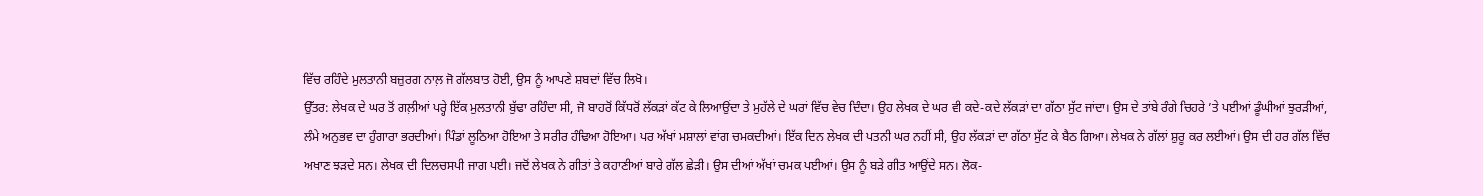ਵਿੱਚ ਰਹਿੰਦੇ ਮੁਲਤਾਨੀ ਬਜ਼ੁਰਗ ਨਾਲ਼ ਜੋ ਗੱਲਬਾਤ ਹੋਈ, ਉਸ ਨੂੰ ਆਪਣੇ ਸ਼ਬਦਾਂ ਵਿੱਚ ਲਿਖੋ।
ਉੱਤਰ: ਲੇਖਕ ਦੇ ਘਰ ਤੋਂ ਗਲ਼ੀਆਂ ਪਰ੍ਹੇ ਇੱਕ ਮੁਲਤਾਨੀ ਬੁੱਢਾ ਰਹਿੰਦਾ ਸੀ, ਜੋ ਬਾਹਰੋਂ ਕਿੱਧਰੋਂ ਲੱਕੜਾਂ ਕੱਟ ਕੇ ਲਿਆਉਂਦਾ ਤੇ ਮੁਹੱਲੇ ਦੇ ਘਰਾਂ ਵਿੱਚ ਵੇਚ ਦਿੰਦਾ। ਉਹ ਲੇਖਕ ਦੇ ਘਰ ਵੀ ਕਦੇ-ਕਦੇ ਲੱਕੜਾਂ ਦਾ ਗੱਠਾ ਸੁੱਟ ਜਾਂਦਾ। ਉਸ ਦੇ ਤਾਂਬੇ ਰੰਗੇ ਚਿਹਰੇ ’ਤੇ ਪਈਆਂ ਡੂੰਘੀਆਂ ਝੁਰੜੀਆਂ, ਲੰਮੇ ਅਨੁਭਵ ਦਾ ਹੁੰਗਾਰਾ ਭਰਦੀਆਂ। ਪਿੰਡਾਂ ਲੂਠਿਆ ਹੋਇਆ ਤੇ ਸਰੀਰ ਹੰਢਿਆ ਹੋਇਆ। ਪਰ ਅੱਖਾਂ ਮਸ਼ਾਲਾਂ ਵਾਂਗ ਚਮਕਦੀਆਂ। ਇੱਕ ਦਿਨ ਲੇਖਕ ਦੀ ਪਤਨੀ ਘਰ ਨਹੀਂ ਸੀ, ਉਹ ਲੱਕੜਾਂ ਦਾ ਗੱਠਾ ਸੁੱਟ ਕੇ ਬੈਠ ਗਿਆ। ਲੇਖਕ ਨੇ ਗੱਲਾਂ ਸ਼ੁਰੂ ਕਰ ਲਈਆਂ। ਉਸ ਦੀ ਹਰ ਗੱਲ ਵਿੱਚ ਅਖਾਣ ਝੜਦੇ ਸਨ। ਲੇਖਕ ਦੀ ਦਿਲਚਸਪੀ ਜਾਗ ਪਈ। ਜਦੋਂ ਲੇਖਕ ਨੇ ਗੀਤਾਂ ਤੇ ਕਹਾਣੀਆਂ ਬਾਰੇ ਗੱਲ ਛੇੜੀ। ਉਸ ਦੀਆਂ ਅੱਖਾਂ ਚਮਕ ਪਈਆਂ। ਉਸ ਨੂੰ ਬੜੇ ਗੀਤ ਆਉਂਦੇ ਸਨ। ਲੋਕ-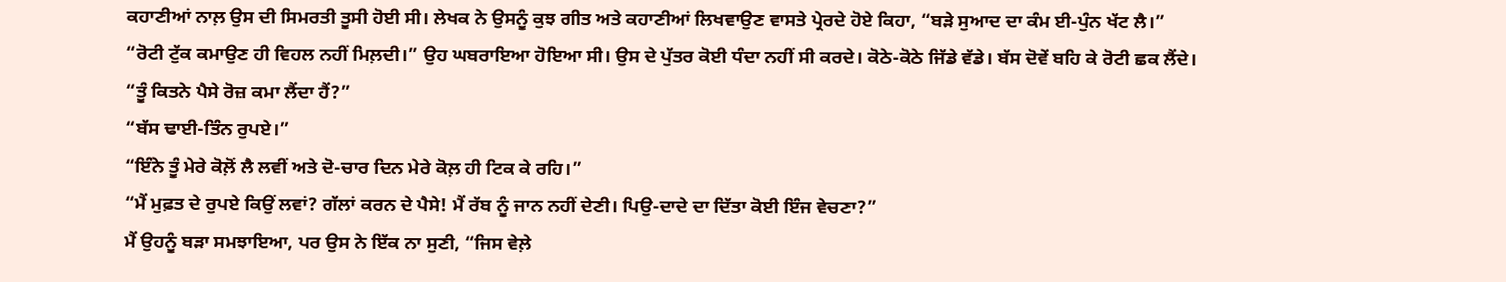ਕਹਾਣੀਆਂ ਨਾਲ਼ ਉਸ ਦੀ ਸਿਮਰਤੀ ਤੂਸੀ ਹੋਈ ਸੀ। ਲੇਖਕ ਨੇ ਉਸਨੂੰ ਕੁਝ ਗੀਤ ਅਤੇ ਕਹਾਣੀਆਂ ਲਿਖਵਾਉਣ ਵਾਸਤੇ ਪ੍ਰੇਰਦੇ ਹੋਏ ਕਿਹਾ, “ਬੜੇ ਸੁਆਦ ਦਾ ਕੰਮ ਈ-ਪੁੰਨ ਖੱਟ ਲੈ।”
“ਰੋਟੀ ਟੁੱਕ ਕਮਾਉਣ ਹੀ ਵਿਹਲ ਨਹੀਂ ਮਿਲ਼ਦੀ।” ਉਹ ਘਬਰਾਇਆ ਹੋਇਆ ਸੀ। ਉਸ ਦੇ ਪੁੱਤਰ ਕੋਈ ਧੰਦਾ ਨਹੀਂ ਸੀ ਕਰਦੇ। ਕੋਠੇ-ਕੋਠੇ ਜਿੱਡੇ ਵੱਡੇ। ਬੱਸ ਦੋਵੇਂ ਬਹਿ ਕੇ ਰੋਟੀ ਛਕ ਲੈਂਦੇ।
“ਤੂੰ ਕਿਤਨੇ ਪੈਸੇ ਰੋਜ਼ ਕਮਾ ਲੈਂਦਾ ਹੈਂ?”
“ਬੱਸ ਢਾਈ-ਤਿੰਨ ਰੁਪਏ।”
“ਇੰਨੇ ਤੂੰ ਮੇਰੇ ਕੋਲ਼ੋਂ ਲੈ ਲਵੀਂ ਅਤੇ ਦੋ-ਚਾਰ ਦਿਨ ਮੇਰੇ ਕੋਲ਼ ਹੀ ਟਿਕ ਕੇ ਰਹਿ।”
“ਮੈਂ ਮੁਫ਼ਤ ਦੇ ਰੁਪਏ ਕਿਉਂ ਲਵਾਂ? ਗੱਲਾਂ ਕਰਨ ਦੇ ਪੈਸੇ! ਮੈਂ ਰੱਬ ਨੂੰ ਜਾਨ ਨਹੀਂ ਦੇਣੀ। ਪਿਉ-ਦਾਦੇ ਦਾ ਦਿੱਤਾ ਕੋਈ ਇੰਜ ਵੇਚਣਾ?”
ਮੈਂ ਉਹਨੂੰ ਬੜਾ ਸਮਝਾਇਆ, ਪਰ ਉਸ ਨੇ ਇੱਕ ਨਾ ਸੁਣੀ, “ਜਿਸ ਵੇਲ਼ੇ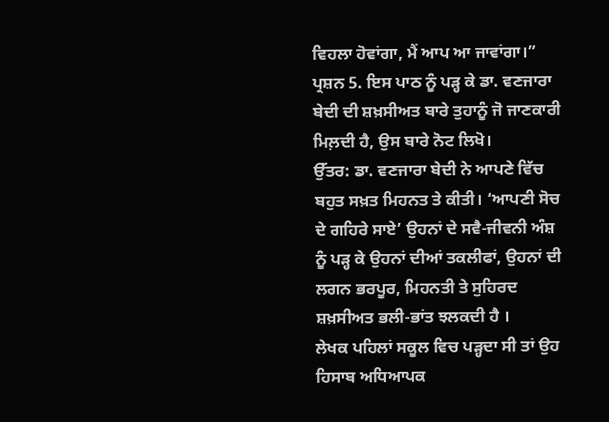ਵਿਹਲਾ ਹੋਵਾਂਗਾ, ਮੈਂ ਆਪ ਆ ਜਾਵਾਂਗਾ।”
ਪ੍ਰਸ਼ਨ 5. ਇਸ ਪਾਠ ਨੂੰ ਪੜ੍ਹ ਕੇ ਡਾ. ਵਣਜਾਰਾ ਬੇਦੀ ਦੀ ਸ਼ਖ਼ਸੀਅਤ ਬਾਰੇ ਤੁਹਾਨੂੰ ਜੋ ਜਾਣਕਾਰੀ ਮਿਲ਼ਦੀ ਹੈ, ਉਸ ਬਾਰੇ ਨੋਟ ਲਿਖੋ।
ਉੱਤਰ: ਡਾ. ਵਣਜਾਰਾ ਬੇਦੀ ਨੇ ਆਪਣੇ ਵਿੱਚ ਬਹੁਤ ਸਖ਼ਤ ਮਿਹਨਤ ਤੇ ਕੀਤੀ। ‘ਆਪਣੀ ਸੋਚ ਦੇ ਗਹਿਰੇ ਸਾਏ’ ਉਹਨਾਂ ਦੇ ਸਵੈ-ਜੀਵਨੀ ਅੰਸ਼ ਨੂੰ ਪੜ੍ਹ ਕੇ ਉਹਨਾਂ ਦੀਆਂ ਤਕਲੀਫਾਂ, ਉਹਨਾਂ ਦੀ ਲਗਨ ਭਰਪੂਰ, ਮਿਹਨਤੀ ਤੇ ਸੁਹਿਰਦ ਸ਼ਖ਼ਸੀਅਤ ਭਲੀ-ਭਾਂਤ ਝਲਕਦੀ ਹੈ ।
ਲੇਖਕ ਪਹਿਲਾਂ ਸਕੂਲ ਵਿਚ ਪੜ੍ਹਦਾ ਸੀ ਤਾਂ ਉਹ ਹਿਸਾਬ ਅਧਿਆਪਕ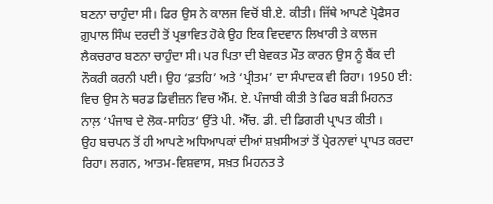ਬਣਨਾ ਚਾਹੁੰਦਾ ਸੀ। ਫਿਰ ਉਸ ਨੇ ਕਾਲਜ ਵਿਚੋਂ ਬੀ.ਏ. ਕੀਤੀ। ਜਿੱਥੇ ਆਪਣੇ ਪ੍ਰੋਫੈਸਰ ਗ਼ੁਪਾਲ ਸਿੰਘ ਦਰਦੀ ਤੋਂ ਪ੍ਰਭਾਵਿਤ ਹੋਕੇ ਉਹ ਇਕ ਵਿਦਵਾਨ ਲਿਖਾਰੀ ਤੇ ਕਾਲਜ ਲੈਕਚਰਾਰ ਬਣਨਾ ਚਾਹੁੰਦਾ ਸੀ। ਪਰ ਪਿਤਾ ਦੀ ਬੇਵਕਤ ਮੌਤ ਕਾਰਨ ਉਸ ਨੂੰ ਬੈਂਕ ਦੀ ਨੌਕਰੀ ਕਰਨੀ ਪਈ। ਉਹ ‘ਫ਼ਤਹਿ’ ਅਤੇ ‘ਪ੍ਰੀਤਮ’ ਦਾ ਸੰਪਾਦਕ ਵੀ ਰਿਹਾ। 1950 ਈ: ਵਿਚ ਉਸ ਨੇ ਥਰਡ ਡਿਵੀਜ਼ਨ ਵਿਚ ਐੱਮ. ਏ. ਪੰਜਾਬੀ ਕੀਤੀ ਤੇ ਫਿਰ ਬੜੀ ਮਿਹਨਤ ਨਾਲ਼ ‘ਪੰਜਾਬ ਦੇ ਲੋਕ-ਸਾਹਿਤ‘ ਉੱਤੇ ਪੀ. ਐੱਚ. ਡੀ. ਦੀ ਡਿਗਰੀ ਪ੍ਰਾਪਤ ਕੀਤੀ ।
ਉਹ ਬਚਪਨ ਤੋਂ ਹੀ ਆਪਣੇ ਅਧਿਆਪਕਾਂ ਦੀਆਂ ਸ਼ਖ਼ਸੀਅਤਾਂ ਤੋਂ ਪ੍ਰੇਰਨਾਵਾਂ ਪ੍ਰਾਪਤ ਕਰਦਾ ਰਿਹਾ। ਲਗਨ, ਆਤਮ-ਵਿਸ਼ਵਾਸ, ਸਖ਼ਤ ਮਿਹਨਤ ਤੇ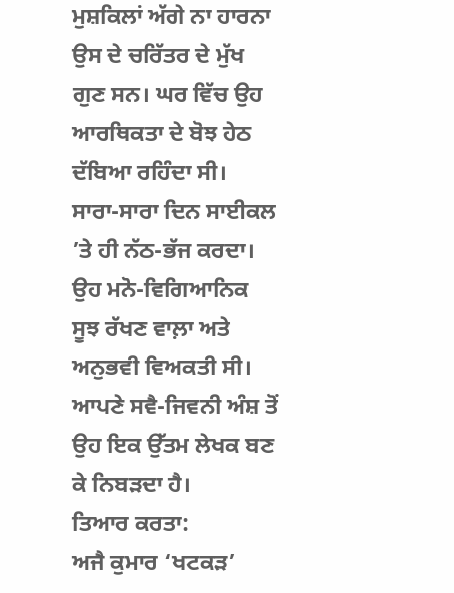ਮੁਸ਼ਕਿਲਾਂ ਅੱਗੇ ਨਾ ਹਾਰਨਾ ਉਸ ਦੇ ਚਰਿੱਤਰ ਦੇ ਮੁੱਖ ਗੁਣ ਸਨ। ਘਰ ਵਿੱਚ ਉਹ ਆਰਥਿਕਤਾ ਦੇ ਬੋਝ ਹੇਠ ਦੱਬਿਆ ਰਹਿੰਦਾ ਸੀ। ਸਾਰਾ-ਸਾਰਾ ਦਿਨ ਸਾਈਕਲ ’ਤੇ ਹੀ ਨੱਠ-ਭੱਜ ਕਰਦਾ। ਉਹ ਮਨੋ-ਵਿਗਿਆਨਿਕ ਸੂਝ ਰੱਖਣ ਵਾਲ਼ਾ ਅਤੇ ਅਨੁਭਵੀ ਵਿਅਕਤੀ ਸੀ। ਆਪਣੇ ਸਵੈ-ਜਿਵਨੀ ਅੰਸ਼ ਤੋਂ ਉਹ ਇਕ ਉੱਤਮ ਲੇਖਕ ਬਣ ਕੇ ਨਿਬੜਦਾ ਹੈ।
ਤਿਆਰ ਕਰਤਾ:
ਅਜੈ ਕੁਮਾਰ ‘ਖਟਕੜ’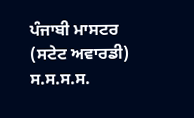ਪੰਜਾਬੀ ਮਾਸਟਰ (ਸਟੇਟ ਅਵਾਰਡੀ) ਸ.ਸ.ਸ.ਸ.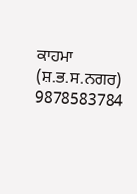ਕਾਹਮਾ (ਸ਼.ਭ.ਸ.ਨਗਰ) 9878583784